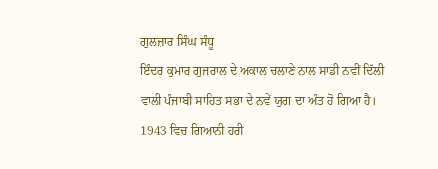ਗੁਲਜ਼ਾਰ ਸਿੰਘ ਸੰਧੂ
ਇੰਦਰ ਕੁਮਾਰ ਗੁਜਰਾਲ ਦੇ ਅਕਾਲ ਚਲਾਣੇ ਨਾਲ ਸਾਡੀ ਨਵੀਂ ਦਿੱਲੀ ਵਾਲੀ ਪੰਜਾਬੀ ਸਾਹਿਤ ਸਭਾ ਦੇ ਨਵੇਂ ਯੁਗ ਦਾ ਅੰਤ ਹੋ ਗਿਆ ਹੈ। 1943 ਵਿਚ ਗਿਆਨੀ ਹਰੀ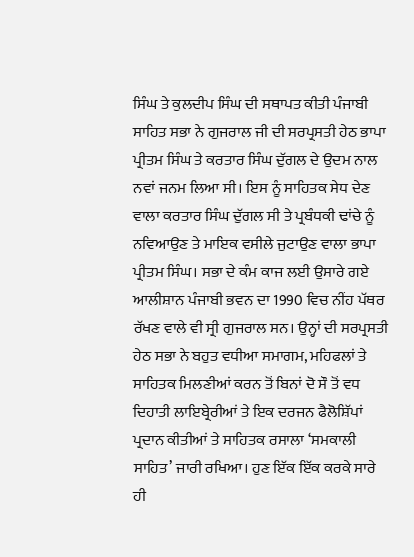ਸਿੰਘ ਤੇ ਕੁਲਦੀਪ ਸਿੰਘ ਦੀ ਸਥਾਪਤ ਕੀਤੀ ਪੰਜਾਬੀ ਸਾਹਿਤ ਸਭਾ ਨੇ ਗੁਜਰਾਲ ਜੀ ਦੀ ਸਰਪ੍ਰਸਤੀ ਹੇਠ ਭਾਪਾ ਪ੍ਰੀਤਮ ਸਿੰਘ ਤੇ ਕਰਤਾਰ ਸਿੰਘ ਦੁੱਗਲ ਦੇ ਉਦਮ ਨਾਲ ਨਵਾਂ ਜਨਮ ਲਿਆ ਸੀ। ਇਸ ਨੂੰ ਸਾਹਿਤਕ ਸੇਧ ਦੇਣ ਵਾਲਾ ਕਰਤਾਰ ਸਿੰਘ ਦੁੱਗਲ ਸੀ ਤੇ ਪ੍ਰਬੰਧਕੀ ਢਾਂਚੇ ਨੂੰ ਨਵਿਆਉਣ ਤੇ ਮਾਇਕ ਵਸੀਲੇ ਜੁਟਾਉਣ ਵਾਲਾ ਭਾਪਾ ਪ੍ਰੀਤਮ ਸਿੰਘ। ਸਭਾ ਦੇ ਕੰਮ ਕਾਜ ਲਈ ਉਸਾਰੇ ਗਏ ਆਲੀਸ਼ਾਨ ਪੰਜਾਬੀ ਭਵਨ ਦਾ 1990 ਵਿਚ ਨੀਂਹ ਪੱਥਰ ਰੱਖਣ ਵਾਲੇ ਵੀ ਸ੍ਰੀ ਗੁਜਰਾਲ ਸਨ। ਉਨ੍ਹਾਂ ਦੀ ਸਰਪ੍ਰਸਤੀ ਹੇਠ ਸਭਾ ਨੇ ਬਹੁਤ ਵਧੀਆ ਸਮਾਗਮ, ਮਹਿਫਲਾਂ ਤੇ ਸਾਹਿਤਕ ਮਿਲਣੀਆਂ ਕਰਨ ਤੋਂ ਬਿਨਾਂ ਦੋ ਸੌ ਤੋਂ ਵਧ ਦਿਹਾਤੀ ਲਾਇਬ੍ਰੇਰੀਆਂ ਤੇ ਇਕ ਦਰਜਨ ਫੈਲੋਸ਼ਿੱਪਾਂ ਪ੍ਰਦਾਨ ਕੀਤੀਆਂ ਤੇ ਸਾਹਿਤਕ ਰਸਾਲਾ ‘ਸਮਕਾਲੀ ਸਾਹਿਤ’ ਜਾਰੀ ਰਖਿਆ। ਹੁਣ ਇੱਕ ਇੱਕ ਕਰਕੇ ਸਾਰੇ ਹੀ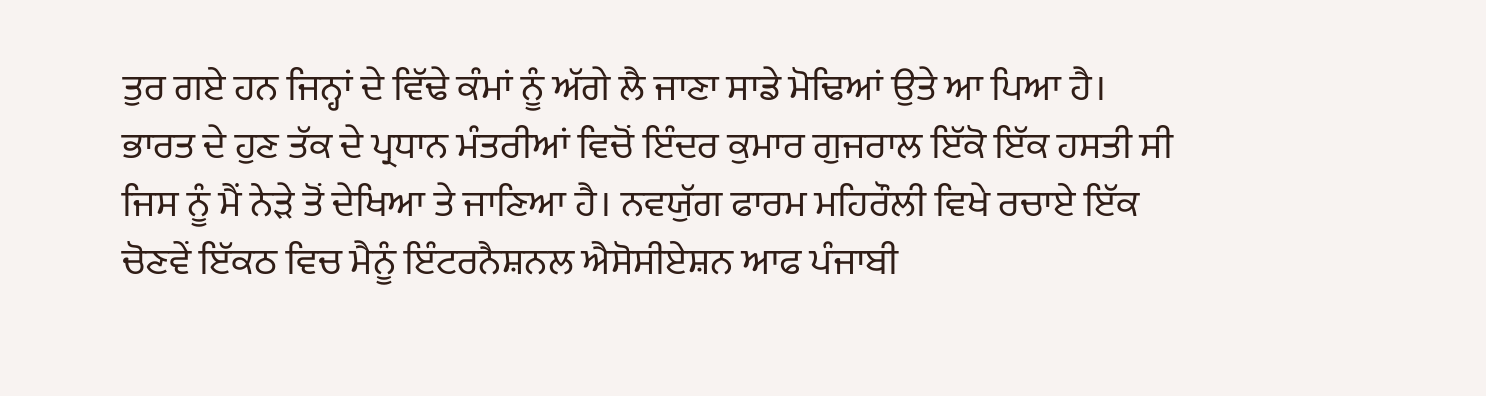ਤੁਰ ਗਏ ਹਨ ਜਿਨ੍ਹਾਂ ਦੇ ਵਿੱਢੇ ਕੰਮਾਂ ਨੂੰ ਅੱਗੇ ਲੈ ਜਾਣਾ ਸਾਡੇ ਮੋਢਿਆਂ ਉਤੇ ਆ ਪਿਆ ਹੈ।
ਭਾਰਤ ਦੇ ਹੁਣ ਤੱਕ ਦੇ ਪ੍ਰਧਾਨ ਮੰਤਰੀਆਂ ਵਿਚੋਂ ਇੰਦਰ ਕੁਮਾਰ ਗੁਜਰਾਲ ਇੱਕੋ ਇੱਕ ਹਸਤੀ ਸੀ ਜਿਸ ਨੂੰ ਮੈਂ ਨੇੜੇ ਤੋਂ ਦੇਖਿਆ ਤੇ ਜਾਣਿਆ ਹੈ। ਨਵਯੁੱਗ ਫਾਰਮ ਮਹਿਰੌਲੀ ਵਿਖੇ ਰਚਾਏ ਇੱਕ ਚੋਣਵੇਂ ਇੱਕਠ ਵਿਚ ਮੈਨੂੰ ਇੰਟਰਨੈਸ਼ਨਲ ਐਸੋਸੀਏਸ਼ਨ ਆਫ ਪੰਜਾਬੀ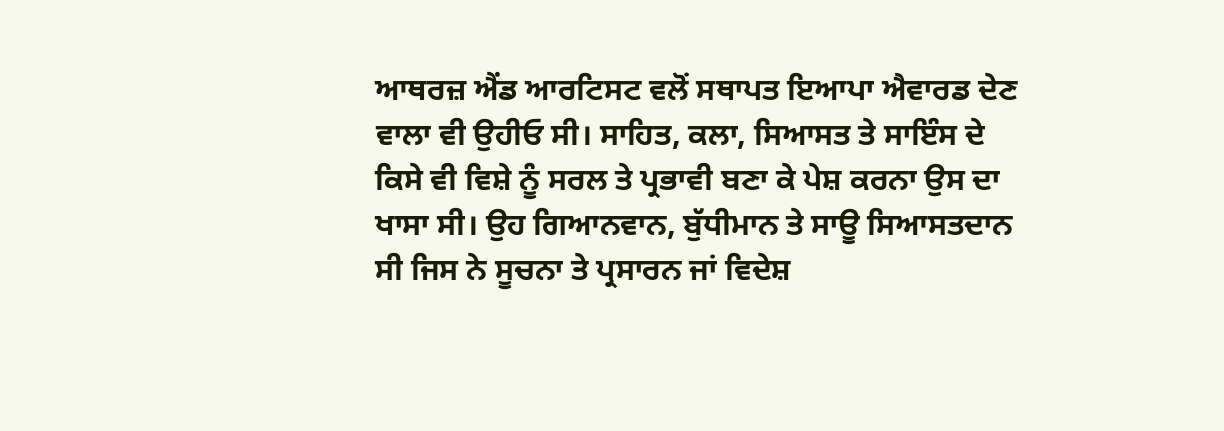ਆਥਰਜ਼ ਐਂਡ ਆਰਟਿਸਟ ਵਲੋਂ ਸਥਾਪਤ ਇਆਪਾ ਐਵਾਰਡ ਦੇਣ ਵਾਲਾ ਵੀ ਉਹੀਓ ਸੀ। ਸਾਹਿਤ, ਕਲਾ, ਸਿਆਸਤ ਤੇ ਸਾਇੰਸ ਦੇ ਕਿਸੇ ਵੀ ਵਿਸ਼ੇ ਨੂੰ ਸਰਲ ਤੇ ਪ੍ਰਭਾਵੀ ਬਣਾ ਕੇ ਪੇਸ਼ ਕਰਨਾ ਉਸ ਦਾ ਖਾਸਾ ਸੀ। ਉਹ ਗਿਆਨਵਾਨ, ਬੁੱਧੀਮਾਨ ਤੇ ਸਾਊ ਸਿਆਸਤਦਾਨ ਸੀ ਜਿਸ ਨੇ ਸੂਚਨਾ ਤੇ ਪ੍ਰਸਾਰਨ ਜਾਂ ਵਿਦੇਸ਼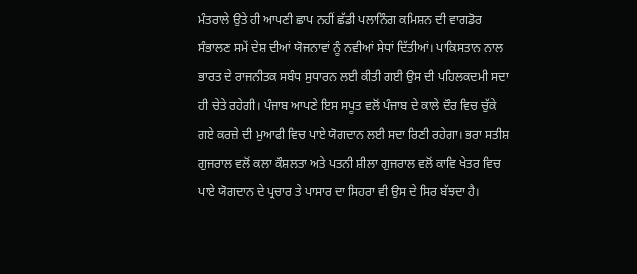ਮੰਤਰਾਲੇ ਉਤੇ ਹੀ ਆਪਣੀ ਛਾਪ ਨਹੀਂ ਛੱਡੀ ਪਲਾਨਿੰਗ ਕਮਿਸ਼ਨ ਦੀ ਵਾਗਡੋਰ ਸੰਭਾਲਣ ਸਮੇਂ ਦੇਸ਼ ਦੀਆਂ ਯੋਜਨਾਵਾਂ ਨੂੰ ਨਵੀਆਂ ਸੇਧਾਂ ਦਿੱਤੀਆਂ। ਪਾਕਿਸਤਾਨ ਨਾਲ ਭਾਰਤ ਦੇ ਰਾਜਨੀਤਕ ਸਬੰਧ ਸੁਧਾਰਨ ਲਈ ਕੀਤੀ ਗਈ ਉਸ ਦੀ ਪਹਿਲਕਦਮੀ ਸਦਾ ਹੀ ਚੇਤੇ ਰਹੇਗੀ। ਪੰਜਾਬ ਆਪਣੇ ਇਸ ਸਪੂਤ ਵਲੋਂ ਪੰਜਾਬ ਦੇ ਕਾਲੇ ਦੌਰ ਵਿਚ ਚੁੱਕੇ ਗਏ ਕਰਜ਼ੇ ਦੀ ਮੁਆਫੀ ਵਿਚ ਪਾਏ ਯੋਗਦਾਨ ਲਈ ਸਦਾ ਰਿਣੀ ਰਹੇਗਾ। ਭਰਾ ਸਤੀਸ਼ ਗੁਜਰਾਲ ਵਲੋਂ ਕਲਾ ਕੌਸ਼ਲਤਾ ਅਤੇ ਪਤਨੀ ਸ਼ੀਲਾ ਗੁਜਰਾਲ ਵਲੋਂ ਕਾਵਿ ਖੇਤਰ ਵਿਚ ਪਾਏ ਯੋਗਦਾਨ ਦੇ ਪ੍ਰਚਾਰ ਤੇ ਪਾਸਾਰ ਦਾ ਸਿਹਰਾ ਵੀ ਉਸ ਦੇ ਸਿਰ ਬੱਝਦਾ ਹੈ।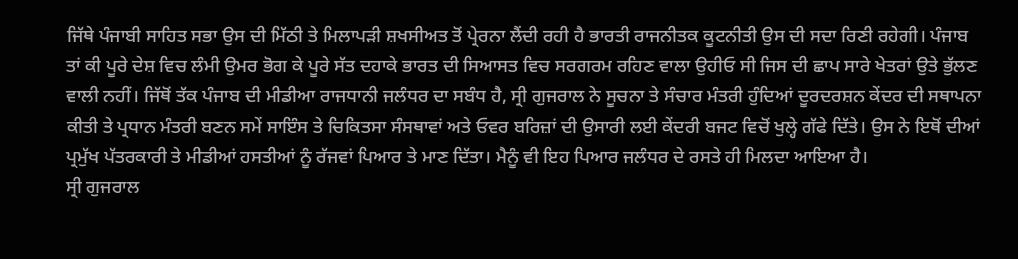ਜਿੱਥੇ ਪੰਜਾਬੀ ਸਾਹਿਤ ਸਭਾ ਉਸ ਦੀ ਮਿੱਠੀ ਤੇ ਮਿਲਾਪੜੀ ਸ਼ਖਸੀਅਤ ਤੋਂ ਪ੍ਰੇਰਨਾ ਲੈਂਦੀ ਰਹੀ ਹੈ ਭਾਰਤੀ ਰਾਜਨੀਤਕ ਕੂਟਨੀਤੀ ਉਸ ਦੀ ਸਦਾ ਰਿਣੀ ਰਹੇਗੀ। ਪੰਜਾਬ ਤਾਂ ਕੀ ਪੂਰੇ ਦੇਸ਼ ਵਿਚ ਲੰਮੀ ਉਮਰ ਭੋਗ ਕੇ ਪੂਰੇ ਸੱਤ ਦਹਾਕੇ ਭਾਰਤ ਦੀ ਸਿਆਸਤ ਵਿਚ ਸਰਗਰਮ ਰਹਿਣ ਵਾਲਾ ਉਹੀਓ ਸੀ ਜਿਸ ਦੀ ਛਾਪ ਸਾਰੇ ਖੇਤਰਾਂ ਉਤੇ ਭੁੱਲਣ ਵਾਲੀ ਨਹੀਂ। ਜਿੱਥੋਂ ਤੱਕ ਪੰਜਾਬ ਦੀ ਮੀਡੀਆ ਰਾਜਧਾਨੀ ਜਲੰਧਰ ਦਾ ਸਬੰਧ ਹੈ, ਸ੍ਰੀ ਗੁਜਰਾਲ ਨੇ ਸੂਚਨਾ ਤੇ ਸੰਚਾਰ ਮੰਤਰੀ ਹੁੰਦਿਆਂ ਦੂਰਦਰਸ਼ਨ ਕੇਂਦਰ ਦੀ ਸਥਾਪਨਾ ਕੀਤੀ ਤੇ ਪ੍ਰਧਾਨ ਮੰਤਰੀ ਬਣਨ ਸਮੇਂ ਸਾਇੰਸ ਤੇ ਚਿਕਿਤਸਾ ਸੰਸਥਾਵਾਂ ਅਤੇ ਓਵਰ ਬਰਿਜ਼ਾਂ ਦੀ ਉਸਾਰੀ ਲਈ ਕੇਂਦਰੀ ਬਜਟ ਵਿਚੋਂ ਖੁਲ੍ਹੇ ਗੱਫੇ ਦਿੱਤੇ। ਉਸ ਨੇ ਇਥੋਂ ਦੀਆਂ ਪ੍ਰਮੁੱਖ ਪੱਤਰਕਾਰੀ ਤੇ ਮੀਡੀਆਂ ਹਸਤੀਆਂ ਨੂੰ ਰੱਜਵਾਂ ਪਿਆਰ ਤੇ ਮਾਣ ਦਿੱਤਾ। ਮੈਨੂੰ ਵੀ ਇਹ ਪਿਆਰ ਜਲੰਧਰ ਦੇ ਰਸਤੇ ਹੀ ਮਿਲਦਾ ਆਇਆ ਹੈ।
ਸ੍ਰੀ ਗੁਜਰਾਲ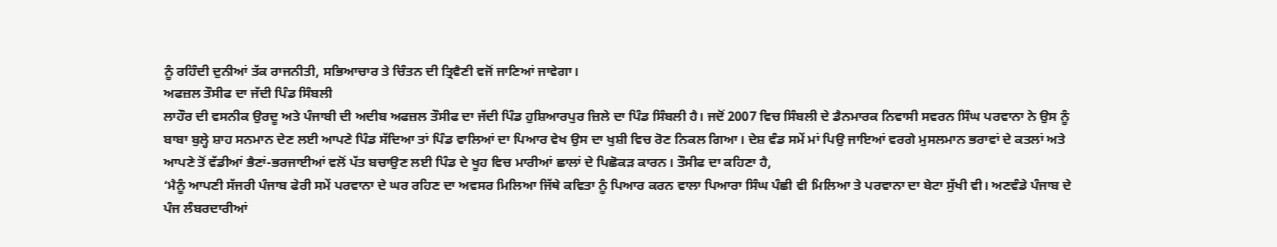ਨੂੰ ਰਹਿੰਦੀ ਦੁਨੀਆਂ ਤੱਕ ਰਾਜਨੀਤੀ, ਸਭਿਆਚਾਰ ਤੇ ਚਿੰਤਨ ਦੀ ਤ੍ਰਿਵੈਣੀ ਵਜੋਂ ਜਾਣਿਆਂ ਜਾਵੇਗਾ।
ਅਫਜ਼ਲ ਤੌਸੀਫ ਦਾ ਜੱਦੀ ਪਿੰਡ ਸਿੰਬਲੀ
ਲਾਹੌਰ ਦੀ ਵਸਨੀਕ ਉਰਦੂ ਅਤੇ ਪੰਜਾਬੀ ਦੀ ਅਦੀਬ ਅਫਜ਼ਲ ਤੌਸੀਫ ਦਾ ਜੱਦੀ ਪਿੰਡ ਹੁਸ਼ਿਆਰਪੁਰ ਜ਼ਿਲੇ ਦਾ ਪਿੰਡ ਸਿੰਬਲੀ ਹੈ। ਜਦੋਂ 2007 ਵਿਚ ਸਿੰਬਲੀ ਦੇ ਡੈਨਮਾਰਕ ਨਿਵਾਸੀ ਸਵਰਨ ਸਿੰਘ ਪਰਵਾਨਾ ਨੇ ਉਸ ਨੂੰ ਬਾਬਾ ਬੁਲ੍ਹੇ ਸ਼ਾਹ ਸਨਮਾਨ ਦੇਣ ਲਈ ਆਪਣੇ ਪਿੰਡ ਸੱਦਿਆ ਤਾਂ ਪਿੰਡ ਵਾਲਿਆਂ ਦਾ ਪਿਆਰ ਵੇਖ ਉਸ ਦਾ ਖੁਸ਼ੀ ਵਿਚ ਰੋਣ ਨਿਕਲ ਗਿਆ। ਦੇਸ਼ ਵੰਡ ਸਮੇਂ ਮਾਂ ਪਿਉ ਜਾਇਆਂ ਵਰਗੇ ਮੁਸਲਮਾਨ ਭਰਾਵਾਂ ਦੇ ਕਤਲਾਂ ਅਤੇ ਆਪਣੇ ਤੋਂ ਵੱਡੀਆਂ ਭੈਣਾਂ-ਭਰਜਾਈਆਂ ਵਲੋਂ ਪੱਤ ਬਚਾਉਣ ਲਈ ਪਿੰਡ ਦੇ ਖੂਹ ਵਿਚ ਮਾਰੀਆਂ ਛਾਲਾਂ ਦੇ ਪਿਛੋਕੜ ਕਾਰਨ। ਤੌਸੀਫ ਦਾ ਕਹਿਣਾ ਹੈ,
‘ਮੈਨੂੰ ਆਪਣੀ ਸੱਜਰੀ ਪੰਜਾਬ ਫੇਰੀ ਸਮੇਂ ਪਰਵਾਨਾ ਦੇ ਘਰ ਰਹਿਣ ਦਾ ਅਵਸਰ ਮਿਲਿਆ ਜਿੱਥੇ ਕਵਿਤਾ ਨੂੰ ਪਿਆਰ ਕਰਨ ਵਾਲਾ ਪਿਆਰਾ ਸਿੰਘ ਪੰਛੀ ਵੀ ਮਿਲਿਆ ਤੇ ਪਰਵਾਨਾ ਦਾ ਬੇਟਾ ਸੁੱਖੀ ਵੀ। ਅਣਵੰਡੇ ਪੰਜਾਬ ਦੇ ਪੰਜ ਲੰਬਰਦਾਰੀਆਂ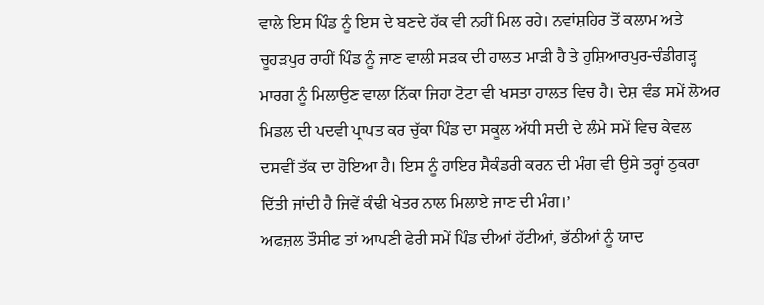ਵਾਲੇ ਇਸ ਪਿੰਡ ਨੂੰ ਇਸ ਦੇ ਬਣਦੇ ਹੱਕ ਵੀ ਨਹੀਂ ਮਿਲ ਰਹੇ। ਨਵਾਂਸ਼ਹਿਰ ਤੋਂ ਕਲਾਮ ਅਤੇ ਚੂਹੜਪੁਰ ਰਾਹੀਂ ਪਿੰਡ ਨੂੰ ਜਾਣ ਵਾਲੀ ਸੜਕ ਦੀ ਹਾਲਤ ਮਾੜੀ ਹੈ ਤੇ ਹੁਸ਼ਿਆਰਪੁਰ-ਚੰਡੀਗੜ੍ਹ ਮਾਰਗ ਨੂੰ ਮਿਲਾਉਣ ਵਾਲਾ ਨਿੱਕਾ ਜਿਹਾ ਟੋਟਾ ਵੀ ਖਸਤਾ ਹਾਲਤ ਵਿਚ ਹੈ। ਦੇਸ਼ ਵੰਡ ਸਮੇਂ ਲੋਅਰ ਮਿਡਲ ਦੀ ਪਦਵੀ ਪ੍ਰਾਪਤ ਕਰ ਚੁੱਕਾ ਪਿੰਡ ਦਾ ਸਕੂਲ ਅੱਧੀ ਸਦੀ ਦੇ ਲੰਮੇ ਸਮੇਂ ਵਿਚ ਕੇਵਲ ਦਸਵੀਂ ਤੱਕ ਦਾ ਹੋਇਆ ਹੈ। ਇਸ ਨੂੰ ਹਾਇਰ ਸੈਕੰਡਰੀ ਕਰਨ ਦੀ ਮੰਗ ਵੀ ਉਸੇ ਤਰ੍ਹਾਂ ਠੁਕਰਾ ਦਿੱਤੀ ਜਾਂਦੀ ਹੈ ਜਿਵੇਂ ਕੰਢੀ ਖੇਤਰ ਨਾਲ ਮਿਲਾਏ ਜਾਣ ਦੀ ਮੰਗ।’
ਅਫਜ਼ਲ ਤੌਸੀਫ ਤਾਂ ਆਪਣੀ ਫੇਰੀ ਸਮੇਂ ਪਿੰਡ ਦੀਆਂ ਹੱਟੀਆਂ, ਭੱਠੀਆਂ ਨੂੰ ਯਾਦ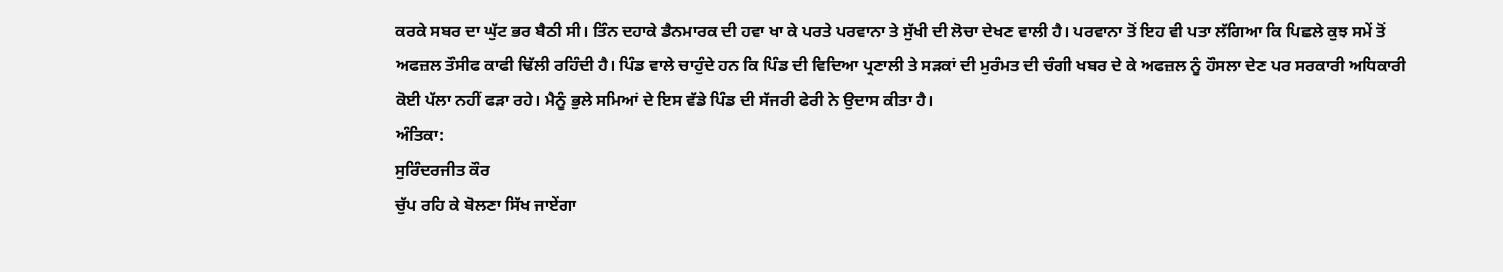ਕਰਕੇ ਸਬਰ ਦਾ ਘੁੱਟ ਭਰ ਬੈਠੀ ਸੀ। ਤਿੰਨ ਦਹਾਕੇ ਡੈਨਮਾਰਕ ਦੀ ਹਵਾ ਖਾ ਕੇ ਪਰਤੇ ਪਰਵਾਨਾ ਤੇ ਸੁੱਖੀ ਦੀ ਲੋਚਾ ਦੇਖਣ ਵਾਲੀ ਹੈ। ਪਰਵਾਨਾ ਤੋਂ ਇਹ ਵੀ ਪਤਾ ਲੱਗਿਆ ਕਿ ਪਿਛਲੇ ਕੁਝ ਸਮੇਂ ਤੋਂ ਅਫਜ਼ਲ ਤੌਸੀਫ ਕਾਫੀ ਢਿੱਲੀ ਰਹਿੰਦੀ ਹੈ। ਪਿੰਡ ਵਾਲੇ ਚਾਹੁੰਦੇ ਹਨ ਕਿ ਪਿੰਡ ਦੀ ਵਿਦਿਆ ਪ੍ਰਣਾਲੀ ਤੇ ਸੜਕਾਂ ਦੀ ਮੁਰੰਮਤ ਦੀ ਚੰਗੀ ਖਬਰ ਦੇ ਕੇ ਅਫਜ਼ਲ ਨੂੰ ਹੌਸਲਾ ਦੇਣ ਪਰ ਸਰਕਾਰੀ ਅਧਿਕਾਰੀ ਕੋਈ ਪੱਲਾ ਨਹੀਂ ਫੜਾ ਰਹੇ। ਮੈਨੂੰ ਭੁਲੇ ਸਮਿਆਂ ਦੇ ਇਸ ਵੱਡੇ ਪਿੰਡ ਦੀ ਸੱਜਰੀ ਫੇਰੀ ਨੇ ਉਦਾਸ ਕੀਤਾ ਹੈ।
ਅੰਤਿਕਾ:
ਸੁਰਿੰਦਰਜੀਤ ਕੌਰ
ਚੁੱਪ ਰਹਿ ਕੇ ਬੋਲਣਾ ਸਿੱਖ ਜਾਏਂਗਾ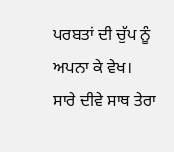ਪਰਬਤਾਂ ਦੀ ਚੁੱਪ ਨੂੰ ਅਪਨਾ ਕੇ ਵੇਖ।
ਸਾਰੇ ਦੀਵੇ ਸਾਥ ਤੇਰਾ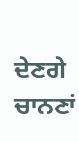ਦੇਣਗੇ
ਚਾਨਣਾਂ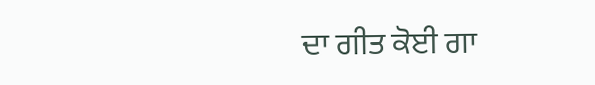ਦਾ ਗੀਤ ਕੋਈ ਗਾ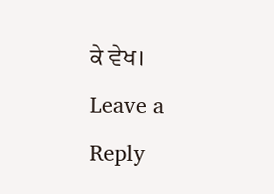ਕੇ ਵੇਖ।
Leave a Reply